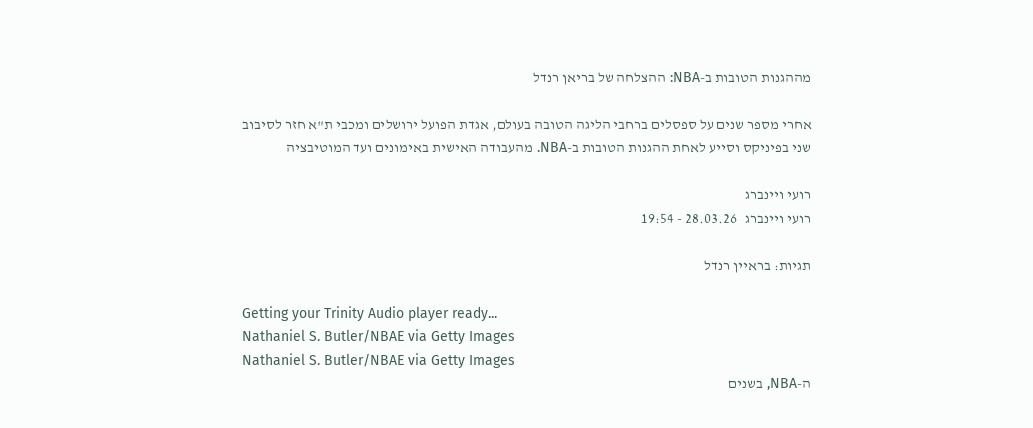מההגנות הטובות ב-NBA: ההצלחה של בריאן רנדל

אחרי מספר שנים על ספסלים ברחבי הליגה הטובה בעולם, אגדת הפועל ירושלים ומכבי ת"א חזר לסיבוב שני בפיניקס וסייע לאחת ההגנות הטובות ב-NBA. מהעבודה האישית באימונים ועד המוטיבציה

רועי ויינברג
רועי ויינברג   28.03.26 - 19:54

תגיות: בראיין רנדל

Getting your Trinity Audio player ready...
Nathaniel S. Butler/NBAE via Getty Images
Nathaniel S. Butler/NBAE via Getty Images
ה-NBA, בשנים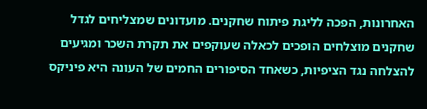האחרונות, הפכה לליגת פיתוח שחקנים. מועדונים שמצליחים לגדל שחקנים מוצלחים הופכים לכאלה שעוקפים את תקרת השכר ומגיעים להצלחה נגד הציפיות, כשאחד הסיפורים החמים של העונה היא פיניקס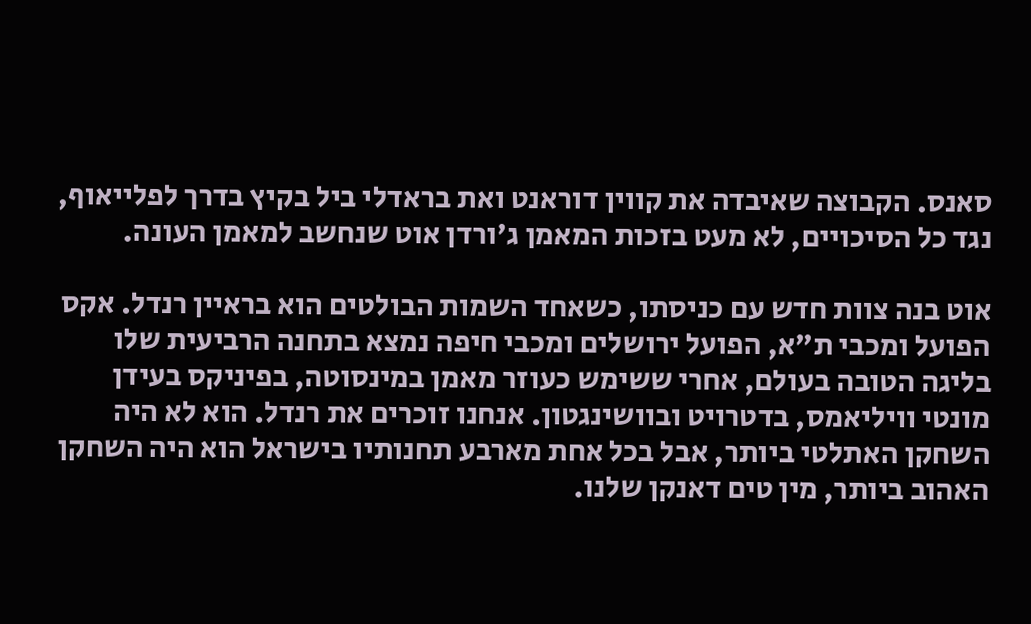סאנס. הקבוצה שאיבדה את קווין דוראנט ואת בראדלי ביל בקיץ בדרך לפלייאוף, נגד כל הסיכויים, לא מעט בזכות המאמן ג'ורדן אוט שנחשב למאמן העונה.

אוט בנה צוות חדש עם כניסתו, כשאחד השמות הבולטים הוא בראיין רנדל. אקס הפועל ומכבי ת"א, הפועל ירושלים ומכבי חיפה נמצא בתחנה הרביעית שלו בליגה הטובה בעולם, אחרי ששימש כעוזר מאמן במינסוטה, בפיניקס בעידן מונטי וויליאמס, בדטרויט ובוושינגטון. אנחנו זוכרים את רנדל. הוא לא היה השחקן האתלטי ביותר, אבל בכל אחת מארבע תחנותיו בישראל הוא היה השחקן האהוב ביותר, מין טים דאנקן שלנו.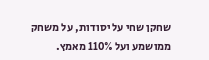שחקן שחי על יסודות, על משחק ממושמע ועל 110% מאמץ.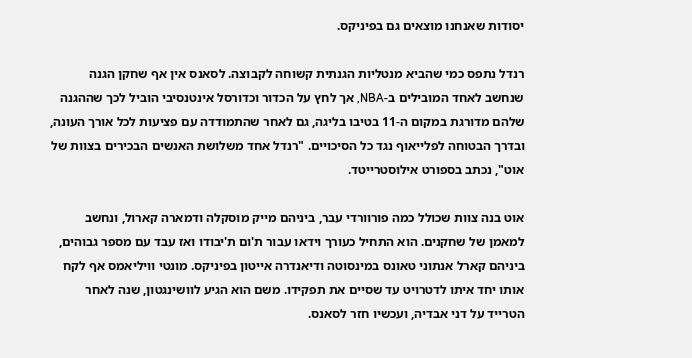יסודות שאנחנו מוצאים גם בפיניקס.

רנדל נתפס כמי שהביא מנטליות הגנתית קשוחה לקבוצה. לסאנס אין אף שחקן הגנה שנחשב לאחד המובילים ב-NBA, אך לחץ על הכדור וכדורסל אינטנסיבי הוביל לכך שההגנה שלהם מדורגת במקום ה-11 בטיבו בליגה, גם לאחר שהתמודדה עם פציעות לכל אורך העונה, ובדרך הבטוחה לפלייאוף נגד כל הסיכויים. "רנדל אחד משלושת האנשים הבכירים בצוות של אוט", נכתב בספורט אילוסטרייטד.

אוט בנה צוות שכולל כמה פורוורדי עבר, ביניהם מייק מוסקלה ודמארה קארול, ונחשב למאמן של שחקנים. הוא התחיל כעורך וידאו עבור ת'ום ת'יבודו ואז עבד עם מספר גבוהים, ביניהם קארל אנתוני טאונס במינסוטה ודיאנדרה אייטון בפיניקס. מונטי וויליאמס אף לקח אותו יחד איתו לדטרויט עד שסיים את תפקידו. משם הוא הגיע לוושינגטון, שנה לאחר הטרייד על דני אבדיה, ועכשיו חזר לסאנס.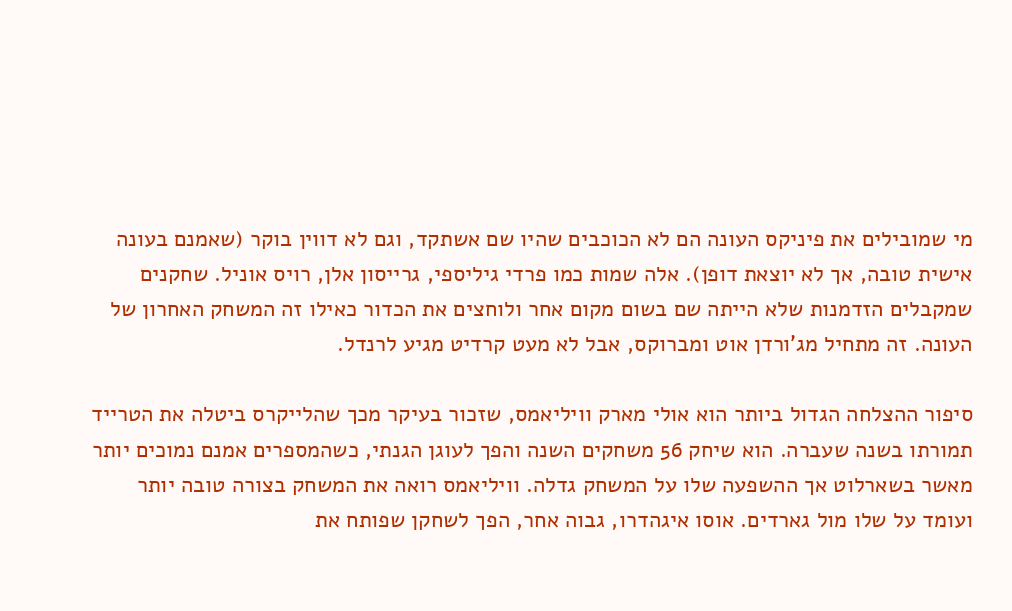מי שמובילים את פיניקס העונה הם לא הכוכבים שהיו שם אשתקד, וגם לא דווין בוקר (שאמנם בעונה אישית טובה, אך לא יוצאת דופן). אלה שמות כמו פרדי גיליספי, גרייסון אלן, רויס אוניל. שחקנים שמקבלים הזדמנות שלא הייתה שם בשום מקום אחר ולוחצים את הכדור כאילו זה המשחק האחרון של העונה. זה מתחיל מג'ורדן אוט ומברוקס, אבל לא מעט קרדיט מגיע לרנדל.

סיפור ההצלחה הגדול ביותר הוא אולי מארק וויליאמס, שזכור בעיקר מכך שהלייקרס ביטלה את הטרייד תמורתו בשנה שעברה. הוא שיחק 56 משחקים השנה והפך לעוגן הגנתי, כשהמספרים אמנם נמוכים יותר מאשר בשארלוט אך ההשפעה שלו על המשחק גדלה. וויליאמס רואה את המשחק בצורה טובה יותר ועומד על שלו מול גארדים. אוסו איגהדרו, גבוה אחר, הפך לשחקן שפותח את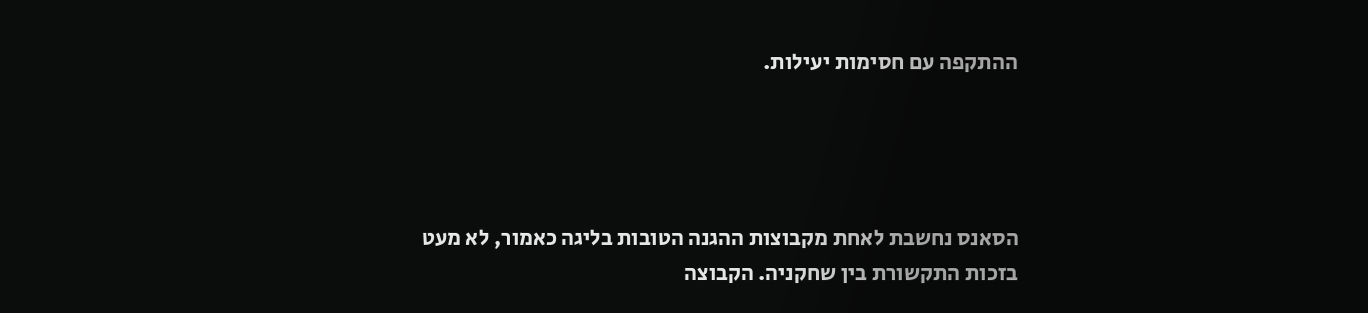ההתקפה עם חסימות יעילות.




הסאנס נחשבת לאחת מקבוצות ההגנה הטובות בליגה כאמור, לא מעט בזכות התקשורת בין שחקניה. הקבוצה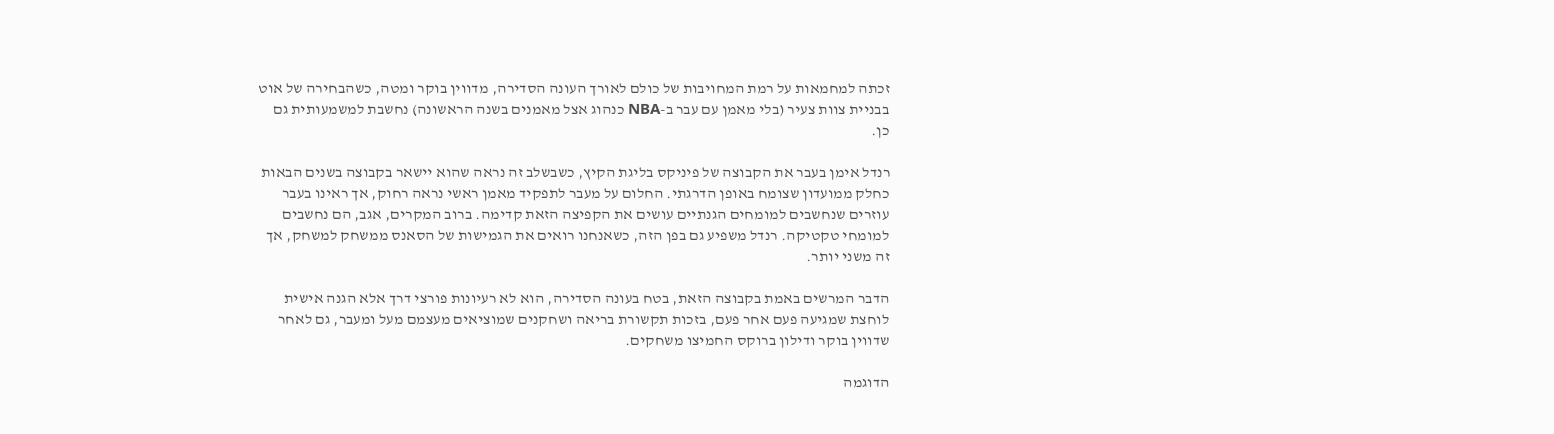זכתה למחמאות על רמת המחויבות של כולם לאורך העונה הסדירה, מדווין בוקר ומטה, כשהבחירה של אוט בבניית צוות צעיר (בלי מאמן עם עבר ב-NBA כנהוג אצל מאמנים בשנה הראשונה) נחשבת למשמעותית גם כן.

רנדל אימן בעבר את הקבוצה של פיניקס בליגת הקיץ, כשבשלב זה נראה שהוא יישאר בקבוצה בשנים הבאות כחלק ממועדון שצומח באופן הדרגתי. החלום על מעבר לתפקיד מאמן ראשי נראה רחוק, אך ראינו בעבר עוזרים שנחשבים למומחים הגנתיים עושים את הקפיצה הזאת קדימה. ברוב המקרים, אגב, הם נחשבים למומחי טקטיקה. רנדל משפיע גם בפן הזה, כשאנחנו רואים את הגמישות של הסאנס ממשחק למשחק, אך זה משני יותר.

הדבר המרשים באמת בקבוצה הזאת, בטח בעונה הסדירה, הוא לא רעיונות פורצי דרך אלא הגנה אישית לוחצת שמגיעה פעם אחר פעם, בזכות תקשורת בריאה ושחקנים שמוציאים מעצמם מעל ומעבר, גם לאחר שדווין בוקר ודילון ברוקס החמיצו משחקים.

הדוגמה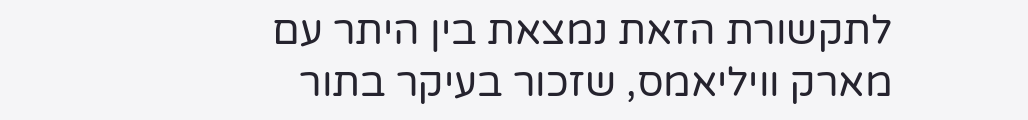לתקשורת הזאת נמצאת בין היתר עם מארק וויליאמס, שזכור בעיקר בתור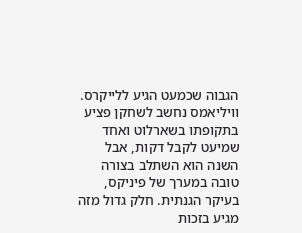הגבוה שכמעט הגיע ללייקרס. וויליאמס נחשב לשחקן פציע בתקופתו בשארלוט ואחד שמיעט לקבל דקות, אבל השנה הוא השתלב בצורה טובה במערך של פיניקס, בעיקר הגנתית. חלק גדול מזה מגיע בזכות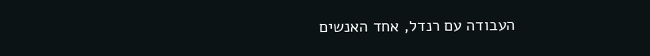העבודה עם רנדל, אחד האנשים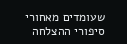שעומדים מאחורי סיפורי ההצלחה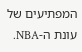המפתיעים של עונת ה-NBA.